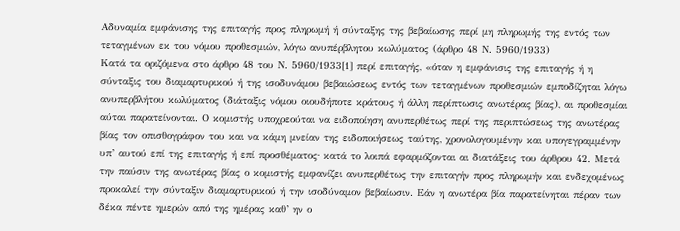Αδυναμία εμφάνισης της επιταγής προς πληρωμή ή σύνταξης της βεβαίωσης περί μη πληρωμής της εντός των τεταγμένων εκ του νόμου προθεσμιών, λόγω ανυπέρβλητου κωλύματος (άρθρο 48 Ν. 5960/1933)
Κατά τα οριζόμενα στο άρθρο 48 του Ν. 5960/1933[1] περί επιταγής, «όταν η εμφάνισις της επιταγής ή η σύνταξις του διαμαρτυρικού ή της ισοδυνάμου βεβαιώσεως εντός των τεταγμένων προθεσμιών εμποδίζηται λόγω ανυπερβλήτου κωλύματος (διάταξις νόμου οιουδήποτε κράτους ή άλλη περίπτωσις ανωτέρας βίας), αι προθεσμίαι αύται παρατείνονται. Ο κομιστής υποχρεούται να ειδοποίηση ανυπερθέτως περί της περιπτώσεως της ανωτέρας βίας τον οπισθογράφον του και να κάμη μνείαν της ειδοποιήσεως ταύτης, χρονολογουμένην και υπογεγραμμένην υπ’ αυτού επί της επιταγής ή επί προσθέματος∙ κατά το λοιπά εφαρμόζονται αι διατάξεις του άρθρου 42. Μετά την παύσιν της ανωτέρας βίας ο κομιστής εμφανίζει ανυπερθέτως την επιταγήν προς πληρωμήν και ενδεχομένως προκαλεί την σύνταξιν διαμαρτυρικού ή την ισοδύναμον βεβαίωσιν. Εάν η ανωτέρα βία παρατείνηται πέραν των δέκα πέντε ημερών από της ημέρας καθ’ ην ο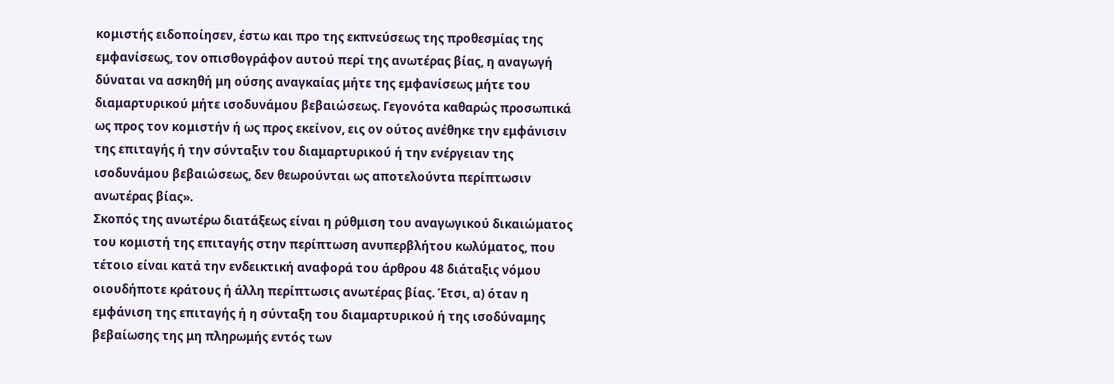κομιστής ειδοποίησεν, έστω και προ της εκπνεύσεως της προθεσμίας της εμφανίσεως, τον οπισθογράφον αυτού περί της ανωτέρας βίας, η αναγωγή δύναται να ασκηθή μη ούσης αναγκαίας μήτε της εμφανίσεως μήτε του διαμαρτυρικού μήτε ισοδυνάμου βεβαιώσεως. Γεγονότα καθαρώς προσωπικά ως προς τον κομιστήν ή ως προς εκείνον, εις ον ούτος ανέθηκε την εμφάνισιν της επιταγής ή την σύνταξιν του διαμαρτυρικού ή την ενέργειαν της ισοδυνάμου βεβαιώσεως, δεν θεωρούνται ως αποτελούντα περίπτωσιν ανωτέρας βίας».
Σκοπός της ανωτέρω διατάξεως είναι η ρύθμιση του αναγωγικού δικαιώματος του κομιστή της επιταγής στην περίπτωση ανυπερβλήτου κωλύματος, που τέτοιο είναι κατά την ενδεικτική αναφορά του άρθρου 48 διάταξις νόμου οιουδήποτε κράτους ή άλλη περίπτωσις ανωτέρας βίας. Έτσι, α) όταν η εμφάνιση της επιταγής ή η σύνταξη του διαμαρτυρικού ή της ισοδύναμης βεβαίωσης της μη πληρωμής εντός των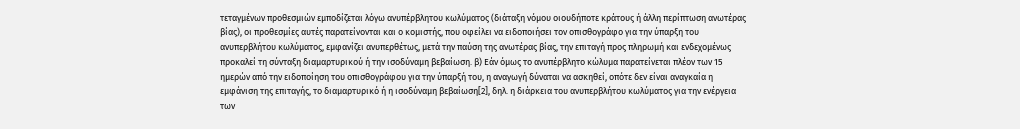τεταγμένων προθεσμιών εμποδίζεται λόγω ανυπέρβλητου κωλύματος (διάταξη νόμου οιουδήποτε κράτους ή άλλη περίπτωση ανωτέρας βίας), οι προθεσμίες αυτές παρατείνονται και ο κομιστής, που οφείλει να ειδοποιήσει τον οπισθογράφο για την ύπαρξη του ανυπερβλήτου κωλύματος, εμφανίζει ανυπερθέτως, μετά την παύση της ανωτέρας βίας, την επιταγή προς πληρωμή και ενδεχομένως προκαλεί τη σύνταξη διαμαρτυρικού ή την ισοδύναμη βεβαίωση. β) Εάν όμως το ανυπέρβλητο κώλυμα παρατείνεται πλέον των 15 ημερών από την ειδοποίηση του οπισθογράφου για την ύπαρξή του, η αναγωγή δύναται να ασκηθεί, οπότε δεν είναι αναγκαία η εμφάνιση της επιταγής, το διαμαρτυρικό ή η ισοδύναμη βεβαίωση[2], δηλ. η διάρκεια του ανυπερβλήτου κωλύματος για την ενέργεια των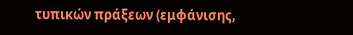τυπικών πράξεων (εμφάνισης,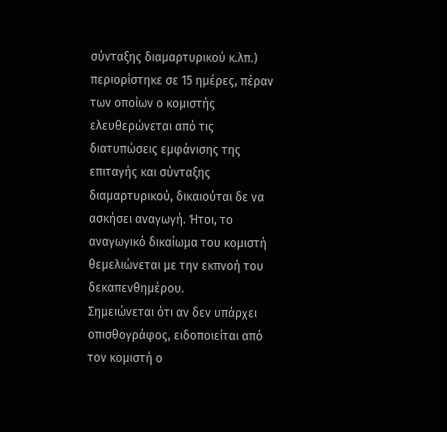σύνταξης διαμαρτυρικού κ.λπ.) περιορίστηκε σε 15 ημέρες, πέραν των οποίων ο κομιστής ελευθερώνεται από τις διατυπώσεις εμφάνισης της επιταγής και σύνταξης διαμαρτυρικού, δικαιούται δε να ασκήσει αναγωγή. Ήτοι, το αναγωγικό δικαίωμα του κομιστή θεμελιώνεται με την εκπνοή του δεκαπενθημέρου.
Σημειώνεται ότι αν δεν υπάρχει οπισθογράφος, ειδοποιείται από τον κομιστή ο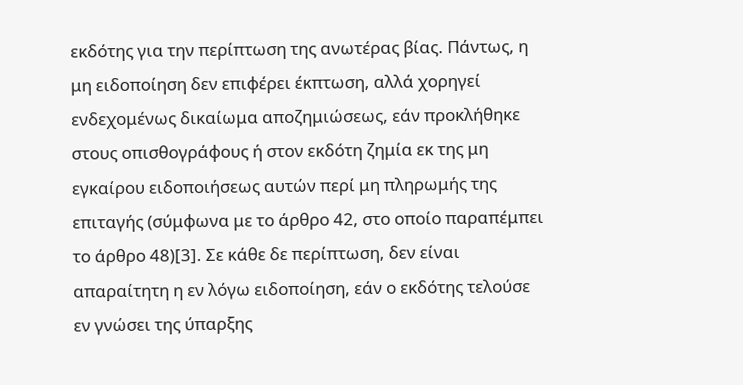εκδότης για την περίπτωση της ανωτέρας βίας. Πάντως, η μη ειδοποίηση δεν επιφέρει έκπτωση, αλλά χορηγεί ενδεχομένως δικαίωμα αποζημιώσεως, εάν προκλήθηκε στους οπισθογράφους ή στον εκδότη ζημία εκ της μη εγκαίρου ειδοποιήσεως αυτών περί μη πληρωμής της επιταγής (σύμφωνα με το άρθρο 42, στο οποίο παραπέμπει το άρθρο 48)[3]. Σε κάθε δε περίπτωση, δεν είναι απαραίτητη η εν λόγω ειδοποίηση, εάν ο εκδότης τελούσε εν γνώσει της ύπαρξης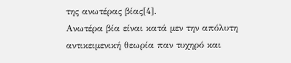της ανωτέρας βίας[4].
Ανωτέρα βία είναι κατά μεν την απόλυτη αντικειμενική θεωρία παν τυχηρό και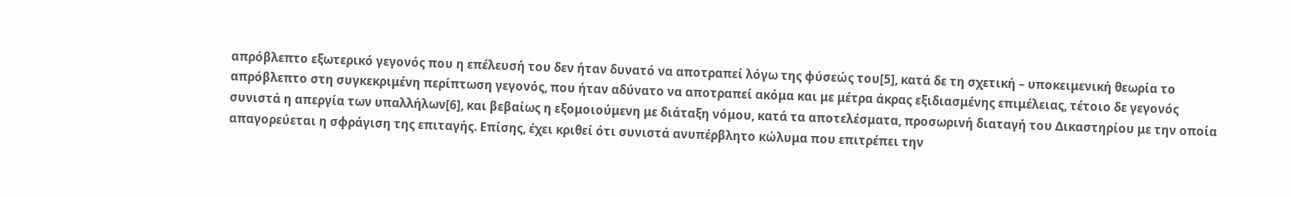απρόβλεπτο εξωτερικό γεγονός που η επέλευσή του δεν ήταν δυνατό να αποτραπεί λόγω της φύσεώς του[5], κατά δε τη σχετική – υποκειμενική θεωρία το απρόβλεπτο στη συγκεκριμένη περίπτωση γεγονός, που ήταν αδύνατο να αποτραπεί ακόμα και με μέτρα άκρας εξιδιασμένης επιμέλειας, τέτοιο δε γεγονός συνιστά η απεργία των υπαλλήλων[6], και βεβαίως η εξομοιούμενη με διάταξη νόμου, κατά τα αποτελέσματα, προσωρινή διαταγή του Δικαστηρίου με την οποία απαγορεύεται η σφράγιση της επιταγής. Επίσης, έχει κριθεί ότι συνιστά ανυπέρβλητο κώλυμα που επιτρέπει την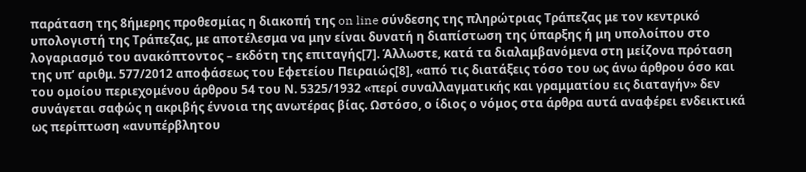παράταση της 8ήμερης προθεσμίας η διακοπή της on line σύνδεσης της πληρώτριας Τράπεζας με τον κεντρικό υπολογιστή της Τράπεζας, με αποτέλεσμα να μην είναι δυνατή η διαπίστωση της ύπαρξης ή μη υπολοίπου στο λογαριασμό του ανακόπτοντος – εκδότη της επιταγής[7]. Άλλωστε, κατά τα διαλαμβανόμενα στη μείζονα πρόταση της υπ’ αριθμ. 577/2012 αποφάσεως του Εφετείου Πειραιώς[8], «από τις διατάξεις τόσο του ως άνω άρθρου όσο και του ομοίου περιεχομένου άρθρου 54 του Ν. 5325/1932 «περί συναλλαγματικής και γραμματίου εις διαταγήν» δεν συνάγεται σαφώς η ακριβής έννοια της ανωτέρας βίας. Ωστόσο, ο ίδιος ο νόμος στα άρθρα αυτά αναφέρει ενδεικτικά ως περίπτωση «ανυπέρβλητου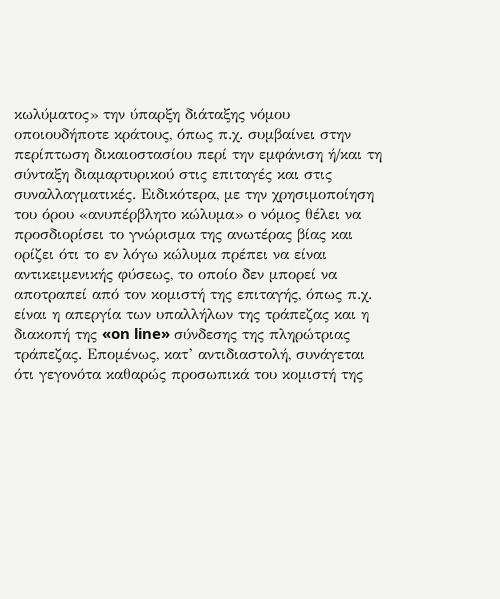κωλύματος» την ύπαρξη διάταξης νόμου οποιουδήποτε κράτους, όπως π.χ. συμβαίνει στην περίπτωση δικαιοστασίου περί την εμφάνιση ή/και τη σύνταξη διαμαρτυρικού στις επιταγές και στις συναλλαγματικές. Ειδικότερα, με την χρησιμοποίηση του όρου «ανυπέρβλητο κώλυμα» ο νόμος θέλει να προσδιορίσει το γνώρισμα της ανωτέρας βίας και ορίζει ότι το εν λόγω κώλυμα πρέπει να είναι αντικειμενικής φύσεως, το οποίο δεν μπορεί να αποτραπεί από τον κομιστή της επιταγής, όπως π.χ. είναι η απεργία των υπαλλήλων της τράπεζας και η διακοπή της «on line» σύνδεσης της πληρώτριας τράπεζας. Επομένως, κατ’ αντιδιαστολή, συνάγεται ότι γεγονότα καθαρώς προσωπικά του κομιστή της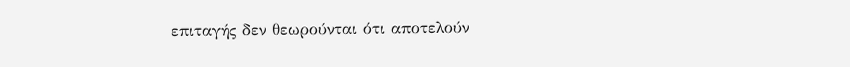επιταγής δεν θεωρούνται ότι αποτελούν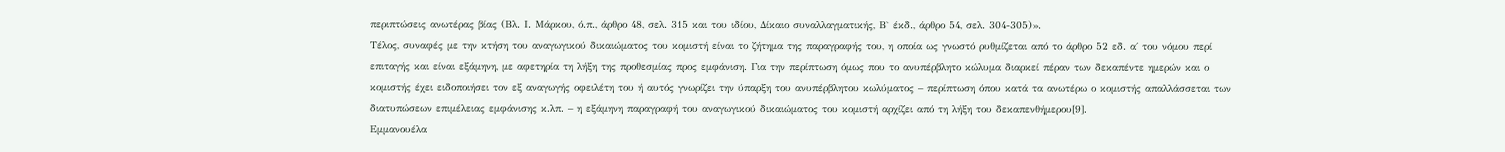περιπτώσεις ανωτέρας βίας (Βλ. Ι. Μάρκου, ό.π., άρθρο 48, σελ. 315 και του ιδίου, Δίκαιο συναλλαγματικής, Β` έκδ., άρθρο 54, σελ. 304-305)».
Τέλος, συναφές με την κτήση του αναγωγικού δικαιώματος του κομιστή είναι το ζήτημα της παραγραφής του, η οποία ως γνωστό ρυθμίζεται από το άρθρο 52 εδ. α΄ του νόμου περί επιταγής και είναι εξάμηνη, με αφετηρία τη λήξη της προθεσμίας προς εμφάνιση. Για την περίπτωση όμως που το ανυπέρβλητο κώλυμα διαρκεί πέραν των δεκαπέντε ημερών και ο κομιστής έχει ειδοποιήσει τον εξ αναγωγής οφειλέτη του ή αυτός γνωρίζει την ύπαρξη του ανυπέρβλητου κωλύματος – περίπτωση όπου κατά τα ανωτέρω ο κομιστής απαλλάσσεται των διατυπώσεων επιμέλειας εμφάνισης κ.λπ. – η εξάμηνη παραγραφή του αναγωγικού δικαιώματος του κομιστή αρχίζει από τη λήξη του δεκαπενθήμερου[9].
Εμμανουέλα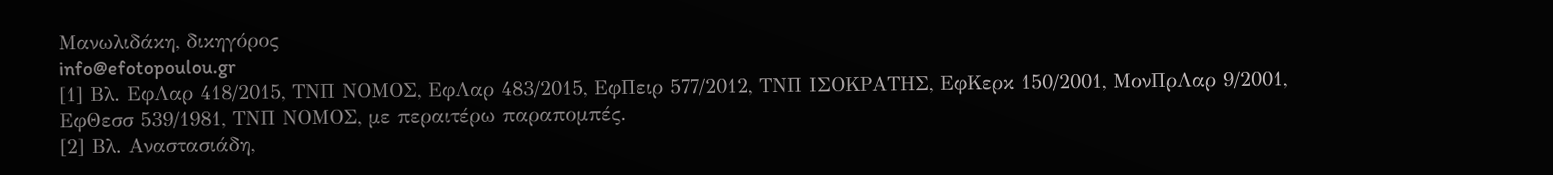Μανωλιδάκη, δικηγόρος
info@efotopoulou.gr
[1] Βλ. ΕφΛαρ 418/2015, ΤΝΠ ΝΟΜΟΣ, ΕφΛαρ 483/2015, ΕφΠειρ 577/2012, ΤΝΠ ΙΣΟΚΡΑΤΗΣ, ΕφΚερκ 150/2001, ΜονΠρΛαρ 9/2001, ΕφΘεσσ 539/1981, ΤΝΠ ΝΟΜΟΣ, με περαιτέρω παραπομπές.
[2] Βλ. Αναστασιάδη,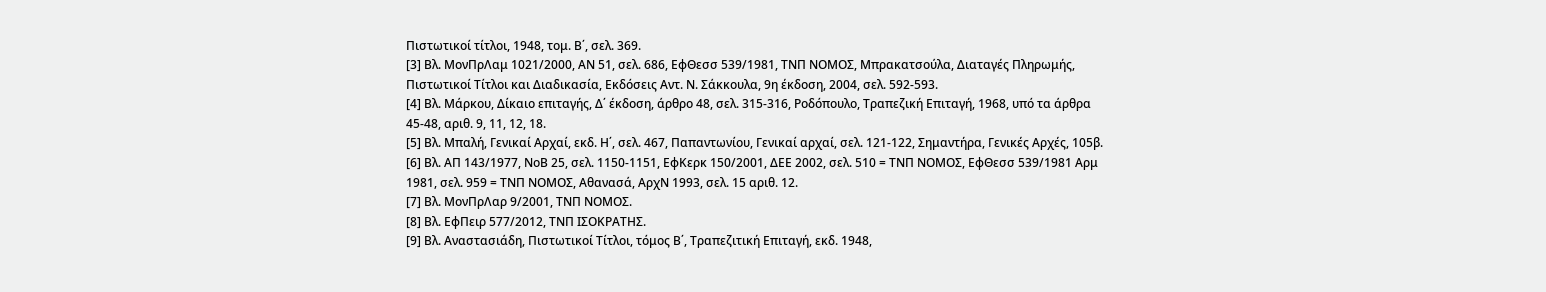Πιστωτικοί τίτλοι, 1948, τομ. Β΄, σελ. 369.
[3] Βλ. ΜονΠρΛαμ 1021/2000, ΑΝ 51, σελ. 686, ΕφΘεσσ 539/1981, ΤΝΠ ΝΟΜΟΣ, Μπρακατσούλα, Διαταγές Πληρωμής, Πιστωτικοί Τίτλοι και Διαδικασία, Εκδόσεις Αντ. Ν. Σάκκουλα, 9η έκδοση, 2004, σελ. 592-593.
[4] Βλ. Μάρκου, Δίκαιο επιταγής, Δ΄ έκδοση, άρθρο 48, σελ. 315-316, Ροδόπουλο, Τραπεζική Επιταγή, 1968, υπό τα άρθρα 45-48, αριθ. 9, 11, 12, 18.
[5] Βλ. Μπαλή, Γενικαί Αρχαί, εκδ. Η΄, σελ. 467, Παπαντωνίου, Γενικαί αρχαί, σελ. 121-122, Σημαντήρα, Γενικές Αρχές, 105β.
[6] Βλ. ΑΠ 143/1977, ΝοΒ 25, σελ. 1150-1151, ΕφΚερκ 150/2001, ΔΕΕ 2002, σελ. 510 = ΤΝΠ ΝΟΜΟΣ, ΕφΘεσσ 539/1981 Αρμ 1981, σελ. 959 = ΤΝΠ ΝΟΜΟΣ, Αθανασά, ΑρχΝ 1993, σελ. 15 αριθ. 12.
[7] Βλ. ΜονΠρΛαρ 9/2001, ΤΝΠ ΝΟΜΟΣ.
[8] Βλ. ΕφΠειρ 577/2012, ΤΝΠ ΙΣΟΚΡΑΤΗΣ.
[9] Βλ. Αναστασιάδη, Πιστωτικοί Τίτλοι, τόμος Β΄, Τραπεζιτική Επιταγή, εκδ. 1948,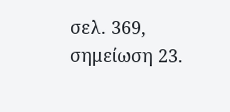σελ. 369, σημείωση 23.